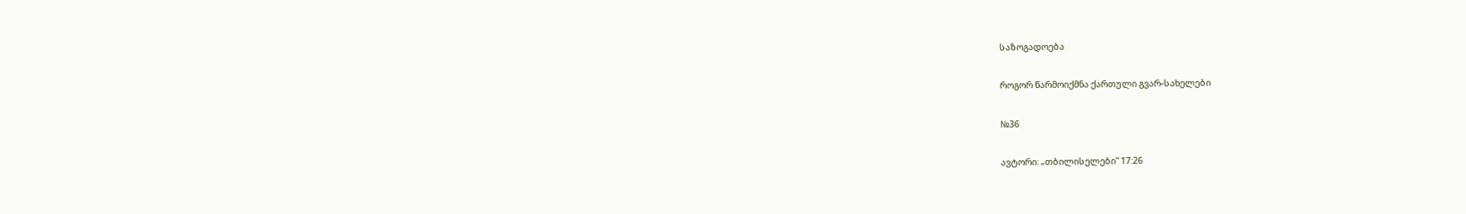საზოგადოება

როგორ წარმოიქმნა ქართული გვარ-სახელები

№36

ავტორი: „თბილისელები“ 17:26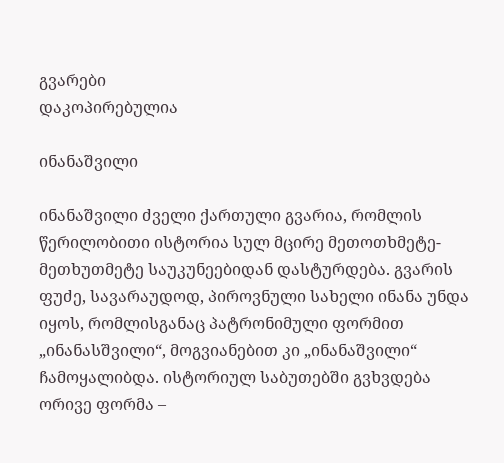გვარები
დაკოპირებულია

ინანაშვილი

ინანაშვილი ძველი ქართული გვარია, რომლის წერილობითი ისტორია სულ მცირე მეთოთხმეტე-მეთხუთმეტე საუკუნეებიდან დასტურდება. გვარის ფუძე, სავარაუდოდ, პიროვნული სახელი ინანა უნდა იყოს, რომლისგანაც პატრონიმული ფორმით „ინანასშვილი“, მოგვიანებით კი „ინანაშვილი“ ჩამოყალიბდა. ისტორიულ საბუთებში გვხვდება ორივე ფორმა –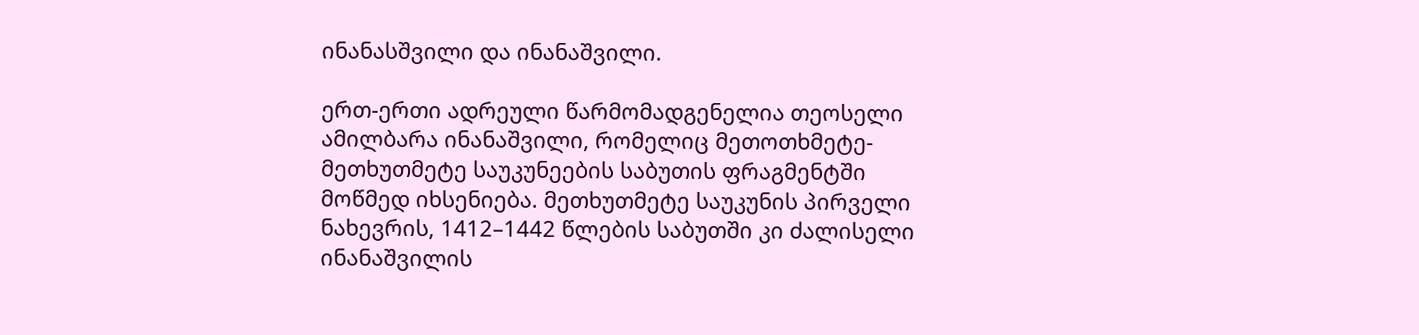ინანასშვილი და ინანაშვილი.

ერთ-ერთი ადრეული წარმომადგენელია თეოსელი ამილბარა ინანაშვილი, რომელიც მეთოთხმეტე-მეთხუთმეტე საუკუნეების საბუთის ფრაგმენტში მოწმედ იხსენიება. მეთხუთმეტე საუკუნის პირველი ნახევრის, 1412–1442 წლების საბუთში კი ძალისელი ინანაშვილის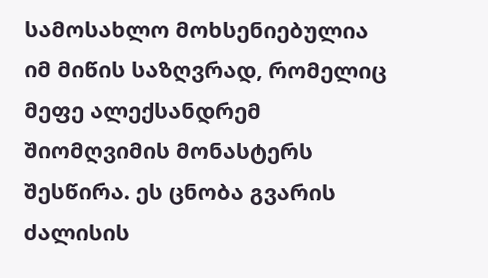სამოსახლო მოხსენიებულია იმ მიწის საზღვრად, რომელიც მეფე ალექსანდრემ შიომღვიმის მონასტერს შესწირა. ეს ცნობა გვარის ძალისის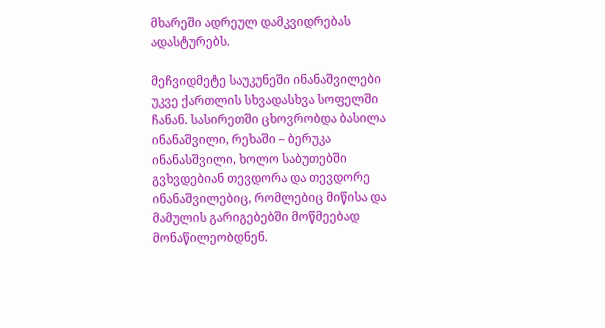მხარეში ადრეულ დამკვიდრებას ადასტურებს.

მეჩვიდმეტე საუკუნეში ინანაშვილები უკვე ქართლის სხვადასხვა სოფელში ჩანან. სასირეთში ცხოვრობდა ბასილა ინანაშვილი, რეხაში – ბერუკა ინანასშვილი, ხოლო საბუთებში გვხვდებიან თევდორა და თევდორე ინანაშვილებიც, რომლებიც მიწისა და მამულის გარიგებებში მოწმეებად მონაწილეობდნენ.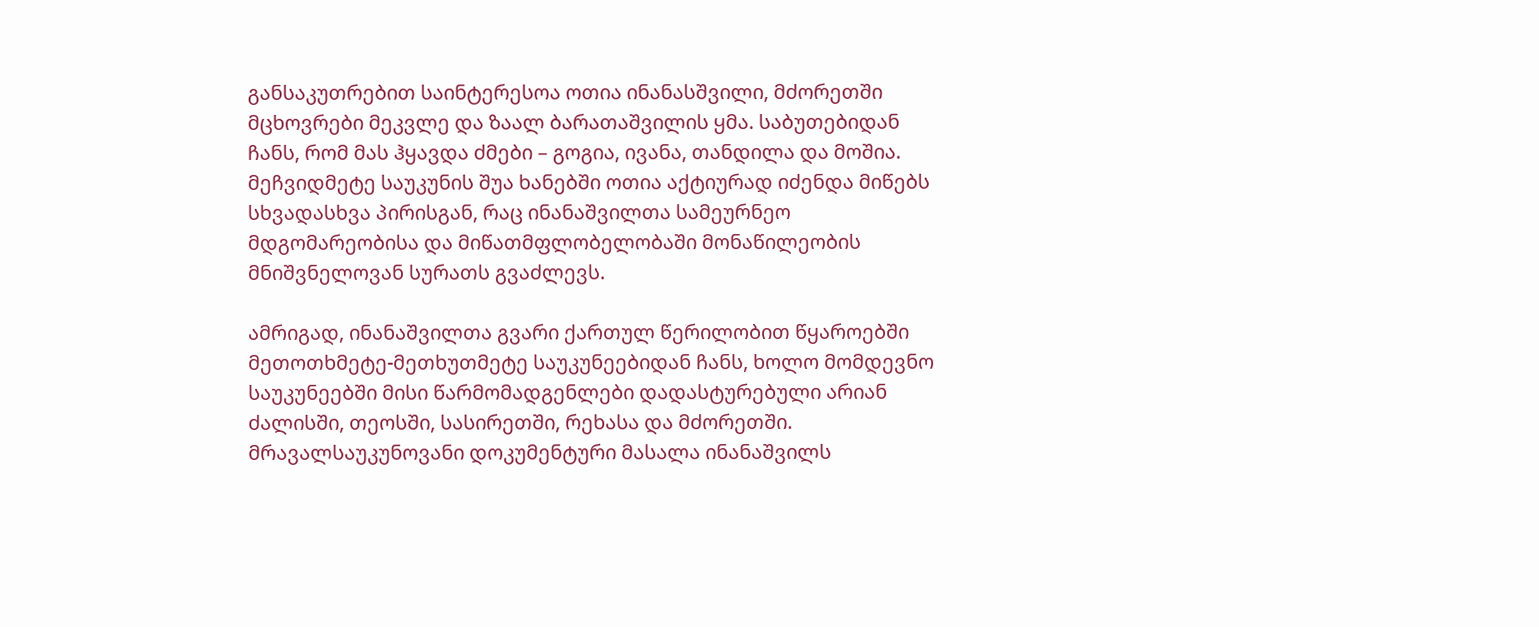განსაკუთრებით საინტერესოა ოთია ინანასშვილი, მძორეთში მცხოვრები მეკვლე და ზაალ ბარათაშვილის ყმა. საბუთებიდან ჩანს, რომ მას ჰყავდა ძმები – გოგია, ივანა, თანდილა და მოშია. მეჩვიდმეტე საუკუნის შუა ხანებში ოთია აქტიურად იძენდა მიწებს სხვადასხვა პირისგან, რაც ინანაშვილთა სამეურნეო მდგომარეობისა და მიწათმფლობელობაში მონაწილეობის მნიშვნელოვან სურათს გვაძლევს.

ამრიგად, ინანაშვილთა გვარი ქართულ წერილობით წყაროებში მეთოთხმეტე-მეთხუთმეტე საუკუნეებიდან ჩანს, ხოლო მომდევნო საუკუნეებში მისი წარმომადგენლები დადასტურებული არიან ძალისში, თეოსში, სასირეთში, რეხასა და მძორეთში. მრავალსაუკუნოვანი დოკუმენტური მასალა ინანაშვილს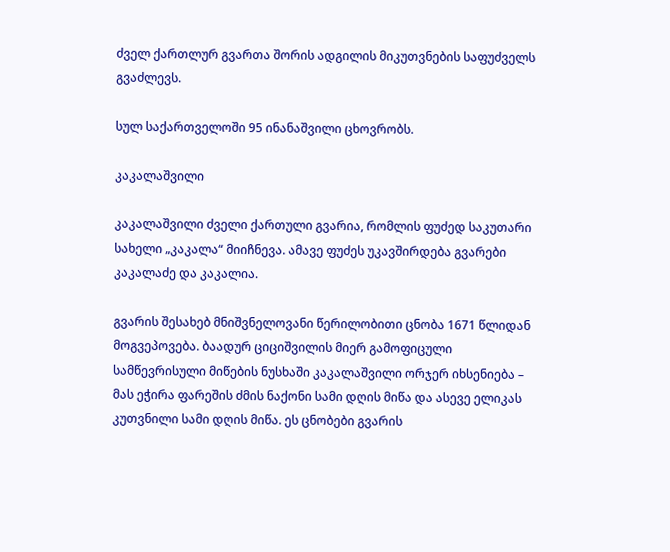ძველ ქართლურ გვართა შორის ადგილის მიკუთვნების საფუძველს გვაძლევს.

სულ საქართველოში 95 ინანაშვილი ცხოვრობს.

კაკალაშვილი

კაკალაშვილი ძველი ქართული გვარია, რომლის ფუძედ საკუთარი სახელი „კაკალა“ მიიჩნევა. ამავე ფუძეს უკავშირდება გვარები კაკალაძე და კაკალია.

გვარის შესახებ მნიშვნელოვანი წერილობითი ცნობა 1671 წლიდან მოგვეპოვება. ბაადურ ციციშვილის მიერ გამოფიცული სამწევრისული მიწების ნუსხაში კაკალაშვილი ორჯერ იხსენიება – მას ეჭირა ფარეშის ძმის ნაქონი სამი დღის მიწა და ასევე ელიკას კუთვნილი სამი დღის მიწა. ეს ცნობები გვარის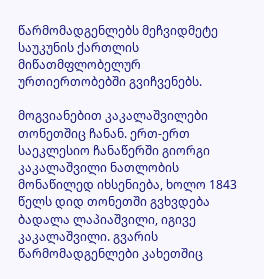წარმომადგენლებს მეჩვიდმეტე საუკუნის ქართლის მიწათმფლობელურ ურთიერთობებში გვიჩვენებს.

მოგვიანებით კაკალაშვილები თონეთშიც ჩანან. ერთ-ერთ საეკლესიო ჩანაწერში გიორგი კაკალაშვილი ნათლობის მონაწილედ იხსენიება, ხოლო 1843 წელს დიდ თონეთში გვხვდება ბადალა ლაპიაშვილი, იგივე კაკალაშვილი. გვარის წარმომადგენლები კახეთშიც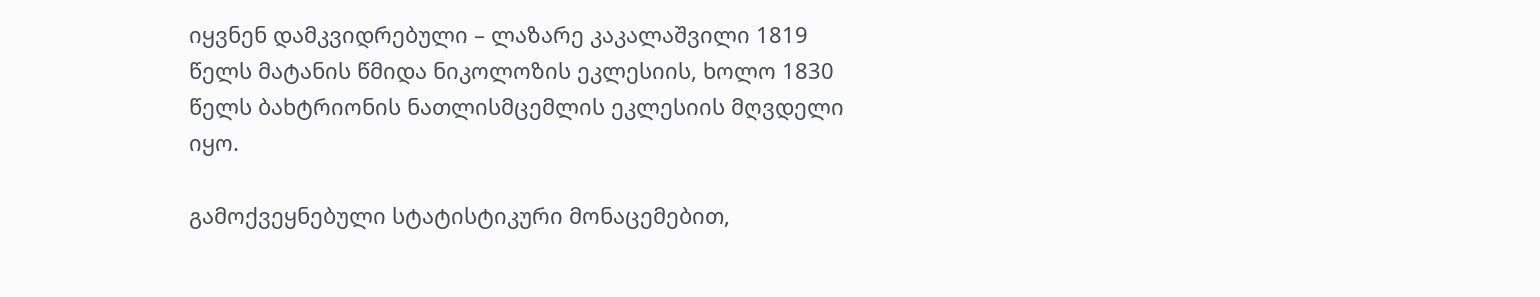იყვნენ დამკვიდრებული – ლაზარე კაკალაშვილი 1819 წელს მატანის წმიდა ნიკოლოზის ეკლესიის, ხოლო 1830 წელს ბახტრიონის ნათლისმცემლის ეკლესიის მღვდელი იყო.

გამოქვეყნებული სტატისტიკური მონაცემებით,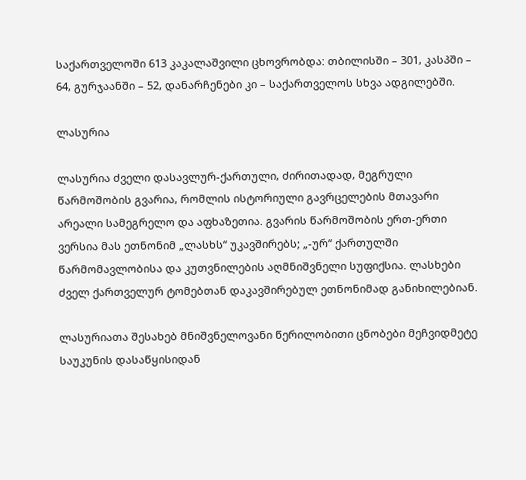საქართველოში 613 კაკალაშვილი ცხოვრობდა: თბილისში – 301, კასპში – 64, გურჯაანში – 52, დანარჩენები კი – საქართველოს სხვა ადგილებში.

ლასურია

ლასურია ძველი დასავლურ-ქართული, ძირითადად, მეგრული წარმოშობის გვარია, რომლის ისტორიული გავრცელების მთავარი არეალი სამეგრელო და აფხაზეთია. გვარის წარმოშობის ერთ-ერთი ვერსია მას ეთნონიმ „ლასხს“ უკავშირებს; „-ურ“ ქართულში წარმომავლობისა და კუთვნილების აღმნიშვნელი სუფიქსია. ლასხები ძველ ქართველურ ტომებთან დაკავშირებულ ეთნონიმად განიხილებიან.

ლასურიათა შესახებ მნიშვნელოვანი წერილობითი ცნობები მეჩვიდმეტე საუკუნის დასაწყისიდან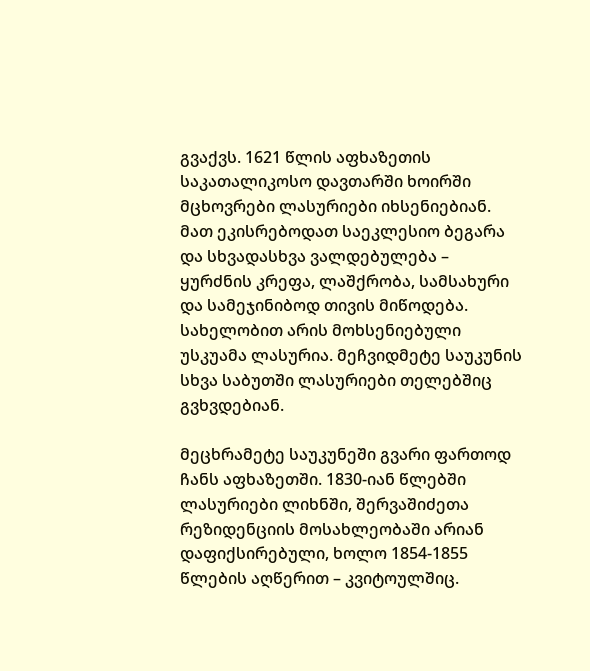გვაქვს. 1621 წლის აფხაზეთის საკათალიკოსო დავთარში ხოირში მცხოვრები ლასურიები იხსენიებიან. მათ ეკისრებოდათ საეკლესიო ბეგარა და სხვადასხვა ვალდებულება – ყურძნის კრეფა, ლაშქრობა, სამსახური და სამეჯინიბოდ თივის მიწოდება. სახელობით არის მოხსენიებული უსკუამა ლასურია. მეჩვიდმეტე საუკუნის სხვა საბუთში ლასურიები თელებშიც გვხვდებიან.

მეცხრამეტე საუკუნეში გვარი ფართოდ ჩანს აფხაზეთში. 1830-იან წლებში ლასურიები ლიხნში, შერვაშიძეთა რეზიდენციის მოსახლეობაში არიან დაფიქსირებული, ხოლო 1854-1855 წლების აღწერით – კვიტოულშიც.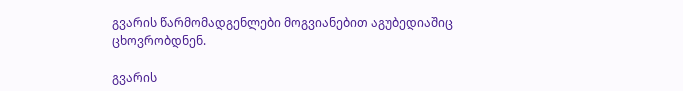გვარის წარმომადგენლები მოგვიანებით აგუბედიაშიც ცხოვრობდნენ.

გვარის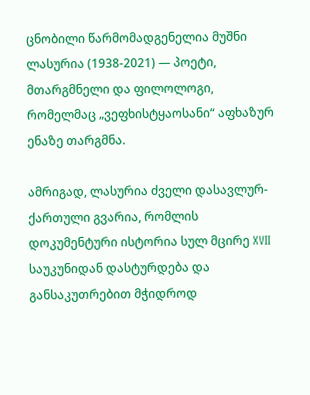ცნობილი წარმომადგენელია მუშნი ლასურია (1938-2021) — პოეტი, მთარგმნელი და ფილოლოგი, რომელმაც „ვეფხისტყაოსანი“ აფხაზურ ენაზე თარგმნა.

ამრიგად, ლასურია ძველი დასავლურ-ქართული გვარია, რომლის დოკუმენტური ისტორია სულ მცირე XVII საუკუნიდან დასტურდება და განსაკუთრებით მჭიდროდ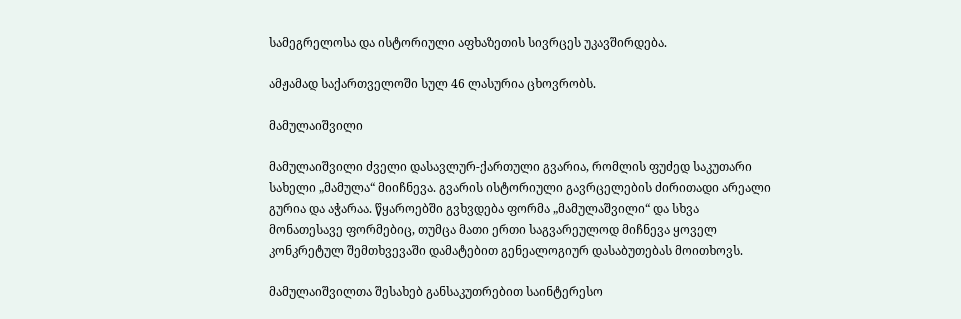სამეგრელოსა და ისტორიული აფხაზეთის სივრცეს უკავშირდება.

ამჟამად საქართველოში სულ 46 ლასურია ცხოვრობს.

მამულაიშვილი

მამულაიშვილი ძველი დასავლურ-ქართული გვარია, რომლის ფუძედ საკუთარი სახელი „მამულა“ მიიჩნევა. გვარის ისტორიული გავრცელების ძირითადი არეალი გურია და აჭარაა. წყაროებში გვხვდება ფორმა „მამულაშვილი“ და სხვა მონათესავე ფორმებიც, თუმცა მათი ერთი საგვარეულოდ მიჩნევა ყოველ კონკრეტულ შემთხვევაში დამატებით გენეალოგიურ დასაბუთებას მოითხოვს.

მამულაიშვილთა შესახებ განსაკუთრებით საინტერესო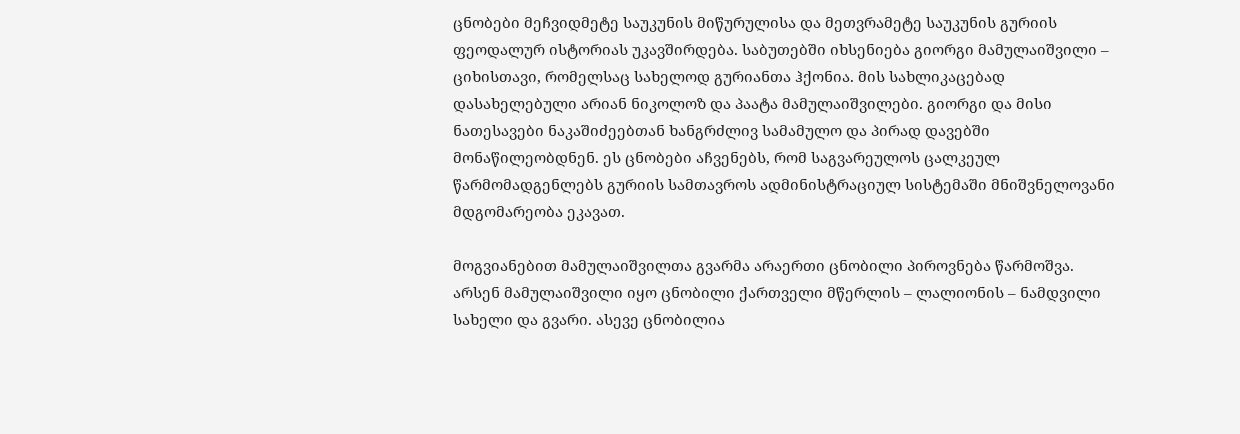ცნობები მეჩვიდმეტე საუკუნის მიწურულისა და მეთვრამეტე საუკუნის გურიის ფეოდალურ ისტორიას უკავშირდება. საბუთებში იხსენიება გიორგი მამულაიშვილი – ციხისთავი, რომელსაც სახელოდ გურიანთა ჰქონია. მის სახლიკაცებად დასახელებული არიან ნიკოლოზ და პაატა მამულაიშვილები. გიორგი და მისი ნათესავები ნაკაშიძეებთან ხანგრძლივ სამამულო და პირად დავებში მონაწილეობდნენ. ეს ცნობები აჩვენებს, რომ საგვარეულოს ცალკეულ წარმომადგენლებს გურიის სამთავროს ადმინისტრაციულ სისტემაში მნიშვნელოვანი მდგომარეობა ეკავათ.

მოგვიანებით მამულაიშვილთა გვარმა არაერთი ცნობილი პიროვნება წარმოშვა. არსენ მამულაიშვილი იყო ცნობილი ქართველი მწერლის – ლალიონის – ნამდვილი სახელი და გვარი. ასევე ცნობილია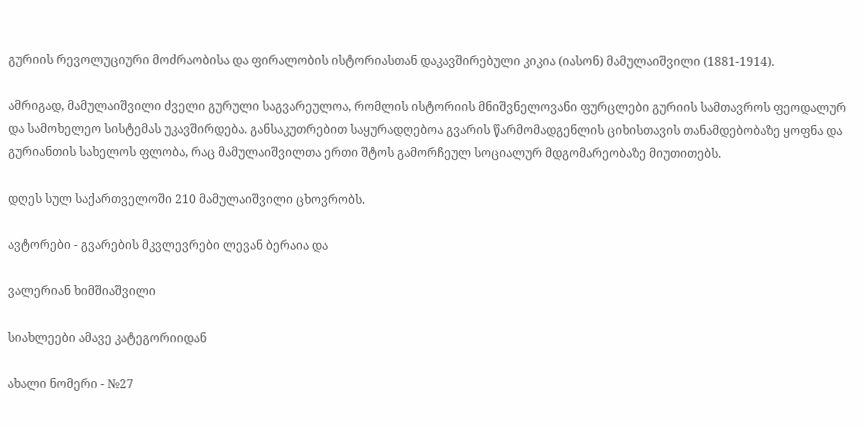გურიის რევოლუციური მოძრაობისა და ფირალობის ისტორიასთან დაკავშირებული კიკია (იასონ) მამულაიშვილი (1881-1914).

ამრიგად, მამულაიშვილი ძველი გურული საგვარეულოა, რომლის ისტორიის მნიშვნელოვანი ფურცლები გურიის სამთავროს ფეოდალურ და სამოხელეო სისტემას უკავშირდება. განსაკუთრებით საყურადღებოა გვარის წარმომადგენლის ციხისთავის თანამდებობაზე ყოფნა და გურიანთის სახელოს ფლობა, რაც მამულაიშვილთა ერთი შტოს გამორჩეულ სოციალურ მდგომარეობაზე მიუთითებს.

დღეს სულ საქართველოში 210 მამულაიშვილი ცხოვრობს.

ავტორები - გვარების მკვლევრები ლევან ბერაია და

ვალერიან ხიმშიაშვილი

სიახლეები ამავე კატეგორიიდან

ახალი ნომერი - №27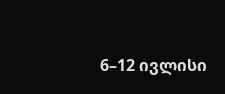6–12 ივლისი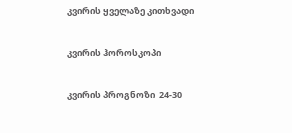კვირის ყველაზე კითხვადი

კვირის ჰოროსკოპი

კვირის პროგნოზი  24-30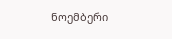ნოემბერი